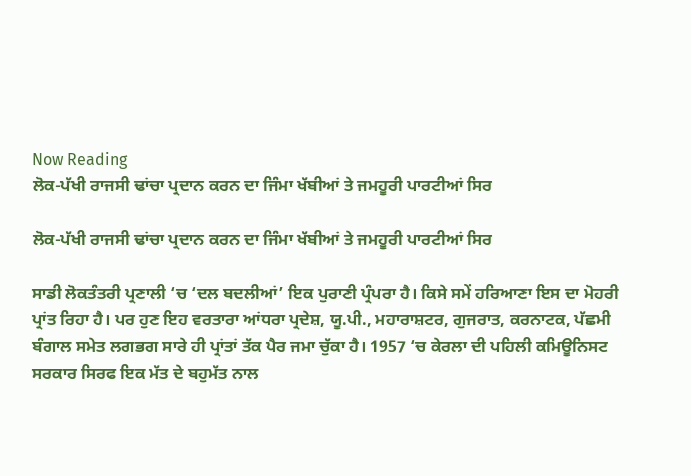Now Reading
ਲੋਕ-ਪੱਖੀ ਰਾਜਸੀ ਢਾਂਚਾ ਪ੍ਰਦਾਨ ਕਰਨ ਦਾ ਜਿੰਮਾ ਖੱਬੀਆਂ ਤੇ ਜਮਹੂਰੀ ਪਾਰਟੀਆਂ ਸਿਰ

ਲੋਕ-ਪੱਖੀ ਰਾਜਸੀ ਢਾਂਚਾ ਪ੍ਰਦਾਨ ਕਰਨ ਦਾ ਜਿੰਮਾ ਖੱਬੀਆਂ ਤੇ ਜਮਹੂਰੀ ਪਾਰਟੀਆਂ ਸਿਰ

ਸਾਡੀ ਲੋਕਤੰਤਰੀ ਪ੍ਰਣਾਲੀ ‘ਚ ‘ਦਲ ਬਦਲੀਆਂ’ ਇਕ ਪੁਰਾਣੀ ਪ੍ਰੰਪਰਾ ਹੈ। ਕਿਸੇ ਸਮੇਂ ਹਰਿਆਣਾ ਇਸ ਦਾ ਮੋਹਰੀ ਪ੍ਰਾਂਤ ਰਿਹਾ ਹੈ। ਪਰ ਹੁਣ ਇਹ ਵਰਤਾਰਾ ਆਂਧਰਾ ਪ੍ਰਦੇਸ਼, ਯੂ.ਪੀ., ਮਹਾਰਾਸ਼ਟਰ, ਗੁਜਰਾਤ, ਕਰਨਾਟਕ, ਪੱਛਮੀ ਬੰਗਾਲ ਸਮੇਤ ਲਗਭਗ ਸਾਰੇ ਹੀ ਪ੍ਰਾਂਤਾਂ ਤੱਕ ਪੈਰ ਜਮਾ ਚੁੱਕਾ ਹੈ। 1957 ‘ਚ ਕੇਰਲਾ ਦੀ ਪਹਿਲੀ ਕਮਿਊਨਿਸਟ ਸਰਕਾਰ ਸਿਰਫ ਇਕ ਮੱਤ ਦੇ ਬਹੁਮੱਤ ਨਾਲ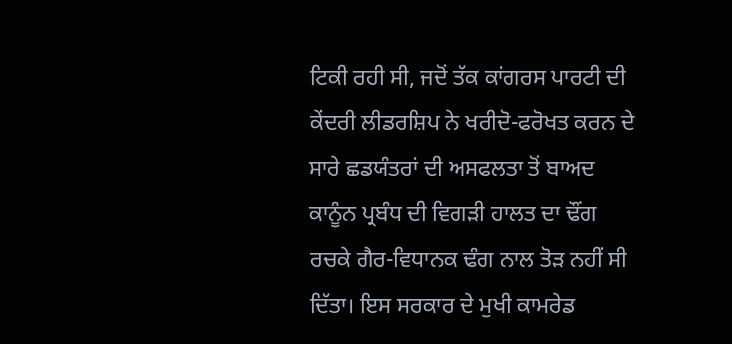ਟਿਕੀ ਰਹੀ ਸੀ, ਜਦੋਂ ਤੱਕ ਕਾਂਗਰਸ ਪਾਰਟੀ ਦੀ ਕੇਂਦਰੀ ਲੀਡਰਸ਼ਿਪ ਨੇ ਖਰੀਦੋ-ਫਰੋਖਤ ਕਰਨ ਦੇ ਸਾਰੇ ਛਡਯੰਤਰਾਂ ਦੀ ਅਸਫਲਤਾ ਤੋਂ ਬਾਅਦ ਕਾਨੂੰਨ ਪ੍ਰਬੰਧ ਦੀ ਵਿਗੜੀ ਹਾਲਤ ਦਾ ਢੌਂਗ ਰਚਕੇ ਗੈਰ-ਵਿਧਾਨਕ ਢੰਗ ਨਾਲ ਤੋੜ ਨਹੀਂ ਸੀ ਦਿੱਤਾ। ਇਸ ਸਰਕਾਰ ਦੇ ਮੁਖੀ ਕਾਮਰੇਡ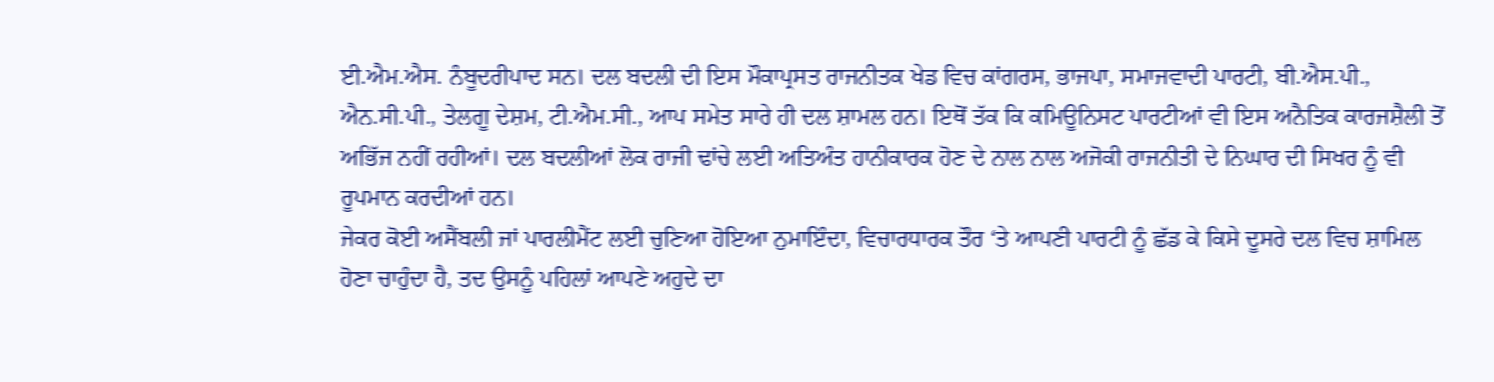ਈ.ਐਮ.ਐਸ. ਨੰਬੂਦਰੀਪਾਦ ਸਨ। ਦਲ ਬਦਲੀ ਦੀ ਇਸ ਮੌਕਾਪ੍ਰਸਤ ਰਾਜਨੀਤਕ ਖੇਡ ਵਿਚ ਕਾਂਗਰਸ, ਭਾਜਪਾ, ਸਮਾਜਵਾਦੀ ਪਾਰਟੀ, ਬੀ.ਐਸ.ਪੀ., ਐਨ.ਸੀ.ਪੀ., ਤੇਲਗੂ ਦੇਸ਼ਮ, ਟੀ.ਐਮ.ਸੀ., ਆਪ ਸਮੇਤ ਸਾਰੇ ਹੀ ਦਲ ਸ਼ਾਮਲ ਹਨ। ਇਥੋਂ ਤੱਕ ਕਿ ਕਮਿਊਨਿਸਟ ਪਾਰਟੀਆਂ ਵੀ ਇਸ ਅਨੈਤਿਕ ਕਾਰਜਸ਼ੈਲੀ ਤੋਂ ਅਭਿੱਜ ਨਹੀਂ ਰਹੀਆਂ। ਦਲ ਬਦਲੀਆਂ ਲੋਕ ਰਾਜੀ ਢਾਂਚੇ ਲਈ ਅਤਿਅੰਤ ਹਾਨੀਕਾਰਕ ਹੋਣ ਦੇ ਨਾਲ ਨਾਲ ਅਜੋਕੀ ਰਾਜਨੀਤੀ ਦੇ ਨਿਘਾਰ ਦੀ ਸਿਖਰ ਨੂੰ ਵੀ ਰੂਪਮਾਨ ਕਰਦੀਆਂ ਹਨ।
ਜੇਕਰ ਕੋਈ ਅਸੈਂਬਲੀ ਜਾਂ ਪਾਰਲੀਮੈਂਟ ਲਈ ਚੁਣਿਆ ਹੋਇਆ ਨੁਮਾਇੰਦਾ, ਵਿਚਾਰਧਾਰਕ ਤੌਰ ‘ਤੇ ਆਪਣੀ ਪਾਰਟੀ ਨੂੰ ਛੱਡ ਕੇ ਕਿਸੇ ਦੂਸਰੇ ਦਲ ਵਿਚ ਸ਼ਾਮਿਲ ਹੋਣਾ ਚਾਹੁੰਦਾ ਹੈ, ਤਦ ਉਸਨੂੰ ਪਹਿਲਾਂ ਆਪਣੇ ਅਹੁਦੇ ਦਾ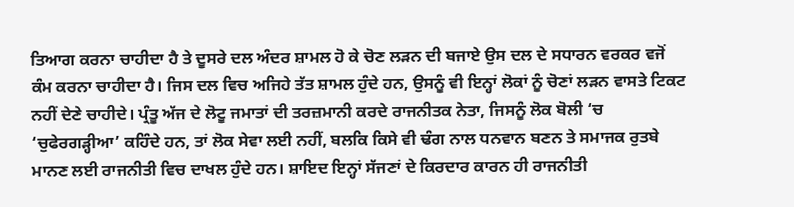ਤਿਆਗ ਕਰਨਾ ਚਾਹੀਦਾ ਹੈ ਤੇ ਦੂਸਰੇ ਦਲ ਅੰਦਰ ਸ਼ਾਮਲ ਹੋ ਕੇ ਚੋਣ ਲੜਨ ਦੀ ਬਜਾਏ ਉਸ ਦਲ ਦੇ ਸਧਾਰਨ ਵਰਕਰ ਵਜੋਂ ਕੰਮ ਕਰਨਾ ਚਾਹੀਦਾ ਹੈ। ਜਿਸ ਦਲ ਵਿਚ ਅਜਿਹੇ ਤੱਤ ਸ਼ਾਮਲ ਹੁੰਦੇ ਹਨ, ਉਸਨੂੰ ਵੀ ਇਨ੍ਹਾਂ ਲੋਕਾਂ ਨੂੰ ਚੋਣਾਂ ਲੜਨ ਵਾਸਤੇ ਟਿਕਟ ਨਹੀਂ ਦੇਣੇ ਚਾਹੀਦੇ। ਪ੍ਰੰਤੂ ਅੱਜ ਦੇ ਲੋਟੂ ਜਮਾਤਾਂ ਦੀ ਤਰਜ਼ਮਾਨੀ ਕਰਦੇ ਰਾਜਨੀਤਕ ਨੇਤਾ, ਜਿਸਨੂੰ ਲੋਕ ਬੋਲੀ ‘ਚ ‘ਚੁਫੇਰਗੜ੍ਹੀਆ’ ਕਹਿੰਦੇ ਹਨ, ਤਾਂ ਲੋਕ ਸੇਵਾ ਲਈ ਨਹੀਂ, ਬਲਕਿ ਕਿਸੇ ਵੀ ਢੰਗ ਨਾਲ ਧਨਵਾਨ ਬਣਨ ਤੇ ਸਮਾਜਕ ਰੁਤਬੇ ਮਾਨਣ ਲਈ ਰਾਜਨੀਤੀ ਵਿਚ ਦਾਖਲ ਹੁੰਦੇ ਹਨ। ਸ਼ਾਇਦ ਇਨ੍ਹਾਂ ਸੱਜਣਾਂ ਦੇ ਕਿਰਦਾਰ ਕਾਰਨ ਹੀ ਰਾਜਨੀਤੀ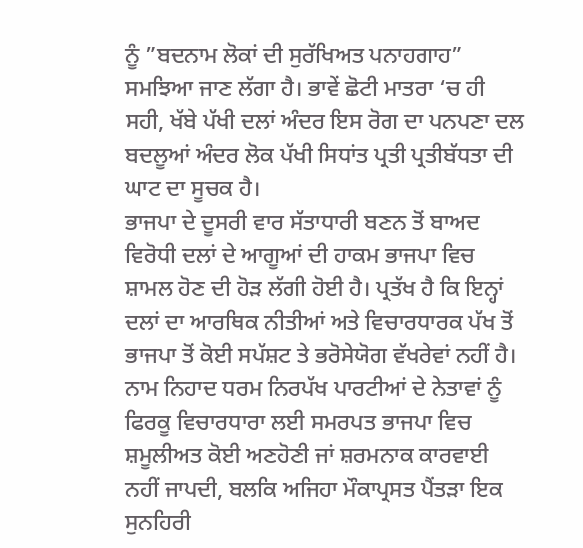ਨੂੰ ”ਬਦਨਾਮ ਲੋਕਾਂ ਦੀ ਸੁਰੱਖਿਅਤ ਪਨਾਹਗਾਹ” ਸਮਝਿਆ ਜਾਣ ਲੱਗਾ ਹੈ। ਭਾਵੇਂ ਛੋਟੀ ਮਾਤਰਾ ‘ਚ ਹੀ ਸਹੀ, ਖੱਬੇ ਪੱਖੀ ਦਲਾਂ ਅੰਦਰ ਇਸ ਰੋਗ ਦਾ ਪਨਪਣਾ ਦਲ ਬਦਲੂਆਂ ਅੰਦਰ ਲੋਕ ਪੱਖੀ ਸਿਧਾਂਤ ਪ੍ਰਤੀ ਪ੍ਰਤੀਬੱਧਤਾ ਦੀ ਘਾਟ ਦਾ ਸੂਚਕ ਹੈ।
ਭਾਜਪਾ ਦੇ ਦੂਸਰੀ ਵਾਰ ਸੱਤਾਧਾਰੀ ਬਣਨ ਤੋਂ ਬਾਅਦ ਵਿਰੋਧੀ ਦਲਾਂ ਦੇ ਆਗੂਆਂ ਦੀ ਹਾਕਮ ਭਾਜਪਾ ਵਿਚ ਸ਼ਾਮਲ ਹੋਣ ਦੀ ਹੋੜ ਲੱਗੀ ਹੋਈ ਹੈ। ਪ੍ਰਤੱਖ ਹੈ ਕਿ ਇਨ੍ਹਾਂ ਦਲਾਂ ਦਾ ਆਰਥਿਕ ਨੀਤੀਆਂ ਅਤੇ ਵਿਚਾਰਧਾਰਕ ਪੱਖ ਤੋਂ ਭਾਜਪਾ ਤੋਂ ਕੋਈ ਸਪੱਸ਼ਟ ਤੇ ਭਰੋਸੇਯੋਗ ਵੱਖਰੇਵਾਂ ਨਹੀਂ ਹੈ। ਨਾਮ ਨਿਹਾਦ ਧਰਮ ਨਿਰਪੱਖ ਪਾਰਟੀਆਂ ਦੇ ਨੇਤਾਵਾਂ ਨੂੰ ਫਿਰਕੂ ਵਿਚਾਰਧਾਰਾ ਲਈ ਸਮਰਪਤ ਭਾਜਪਾ ਵਿਚ ਸ਼ਮੂਲੀਅਤ ਕੋਈ ਅਣਹੋਣੀ ਜਾਂ ਸ਼ਰਮਨਾਕ ਕਾਰਵਾਈ ਨਹੀਂ ਜਾਪਦੀ, ਬਲਕਿ ਅਜਿਹਾ ਮੌਕਾਪ੍ਰਸਤ ਪੈਂਤੜਾ ਇਕ ਸੁਨਹਿਰੀ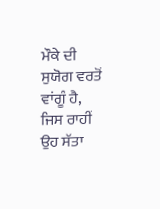ਮੌਕੇ ਦੀ ਸੁਯੋਗ ਵਰਤੋਂ ਵਾਂਗੂੰ ਹੈ, ਜਿਸ ਰਾਹੀਂ ਉਹ ਸੱਤਾ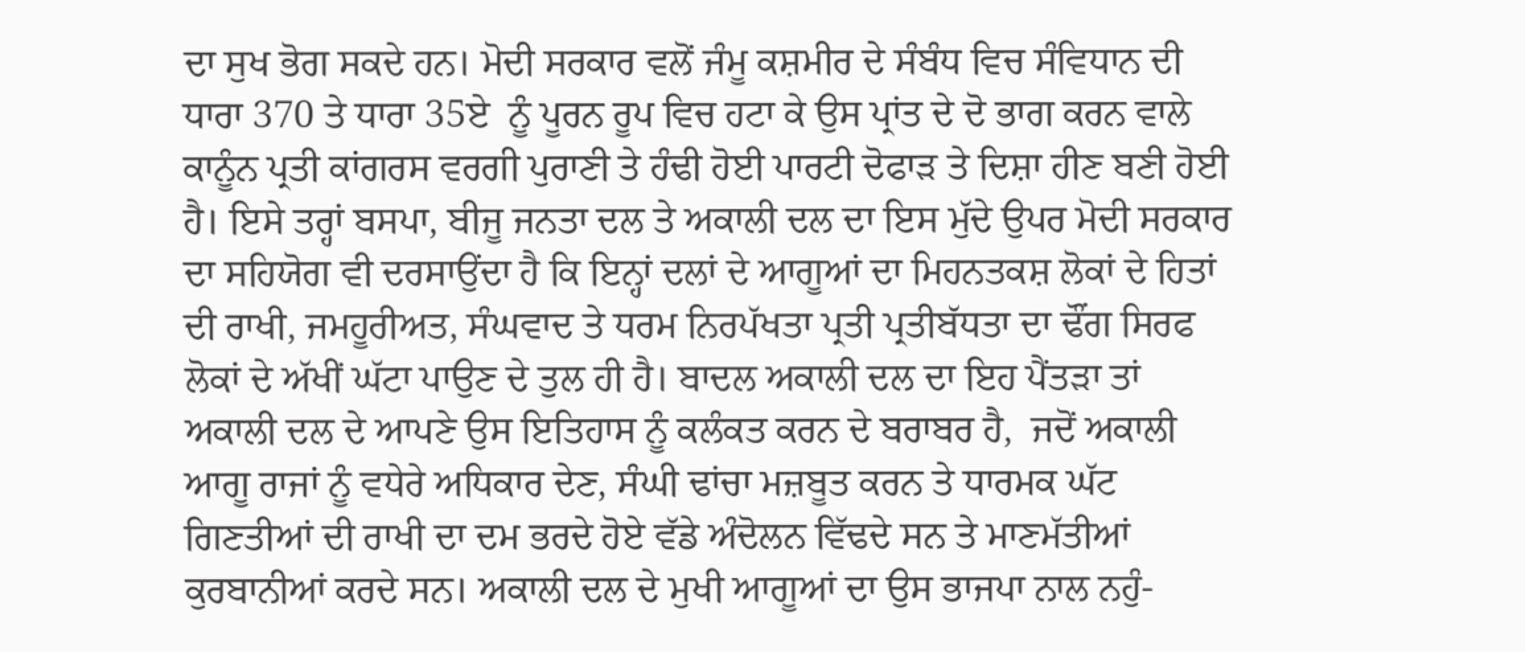ਦਾ ਸੁਖ ਭੋਗ ਸਕਦੇ ਹਨ। ਮੋਦੀ ਸਰਕਾਰ ਵਲੋਂ ਜੰਮੂ ਕਸ਼ਮੀਰ ਦੇ ਸੰਬੰਧ ਵਿਚ ਸੰਵਿਧਾਨ ਦੀ ਧਾਰਾ 370 ਤੇ ਧਾਰਾ 35ਏ  ਨੂੰ ਪੂਰਨ ਰੂਪ ਵਿਚ ਹਟਾ ਕੇ ਉਸ ਪ੍ਰਾਂਤ ਦੇ ਦੋ ਭਾਗ ਕਰਨ ਵਾਲੇ ਕਾਨੂੰਨ ਪ੍ਰਤੀ ਕਾਂਗਰਸ ਵਰਗੀ ਪੁਰਾਣੀ ਤੇ ਹੰਢੀ ਹੋਈ ਪਾਰਟੀ ਦੋਫਾੜ ਤੇ ਦਿਸ਼ਾ ਹੀਣ ਬਣੀ ਹੋਈ ਹੈ। ਇਸੇ ਤਰ੍ਹਾਂ ਬਸਪਾ, ਬੀਜੂ ਜਨਤਾ ਦਲ ਤੇ ਅਕਾਲੀ ਦਲ ਦਾ ਇਸ ਮੁੱਦੇ ਉਪਰ ਮੋਦੀ ਸਰਕਾਰ ਦਾ ਸਹਿਯੋਗ ਵੀ ਦਰਸਾਉਂਦਾ ਹੈ ਕਿ ਇਨ੍ਹਾਂ ਦਲਾਂ ਦੇ ਆਗੂਆਂ ਦਾ ਮਿਹਨਤਕਸ਼ ਲੋਕਾਂ ਦੇ ਹਿਤਾਂ ਦੀ ਰਾਖੀ, ਜਮਹੂਰੀਅਤ, ਸੰਘਵਾਦ ਤੇ ਧਰਮ ਨਿਰਪੱਖਤਾ ਪ੍ਰਤੀ ਪ੍ਰਤੀਬੱਧਤਾ ਦਾ ਢੌਂਗ ਸਿਰਫ ਲੋਕਾਂ ਦੇ ਅੱਖੀਂ ਘੱਟਾ ਪਾਉਣ ਦੇ ਤੁਲ ਹੀ ਹੈ। ਬਾਦਲ ਅਕਾਲੀ ਦਲ ਦਾ ਇਹ ਪੈਂਤੜਾ ਤਾਂ ਅਕਾਲੀ ਦਲ ਦੇ ਆਪਣੇ ਉਸ ਇਤਿਹਾਸ ਨੂੰ ਕਲੰਕਤ ਕਰਨ ਦੇ ਬਰਾਬਰ ਹੈ,  ਜਦੋਂ ਅਕਾਲੀ ਆਗੂ ਰਾਜਾਂ ਨੂੰ ਵਧੇਰੇ ਅਧਿਕਾਰ ਦੇਣ, ਸੰਘੀ ਢਾਂਚਾ ਮਜ਼ਬੂਤ ਕਰਨ ਤੇ ਧਾਰਮਕ ਘੱਟ ਗਿਣਤੀਆਂ ਦੀ ਰਾਖੀ ਦਾ ਦਮ ਭਰਦੇ ਹੋਏ ਵੱਡੇ ਅੰਦੋਲਨ ਵਿੱਢਦੇ ਸਨ ਤੇ ਮਾਣਮੱਤੀਆਂ ਕੁਰਬਾਨੀਆਂ ਕਰਦੇ ਸਨ। ਅਕਾਲੀ ਦਲ ਦੇ ਮੁਖੀ ਆਗੂਆਂ ਦਾ ਉਸ ਭਾਜਪਾ ਨਾਲ ਨਹੁੰ-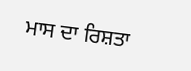ਮਾਸ ਦਾ ਰਿਸ਼ਤਾ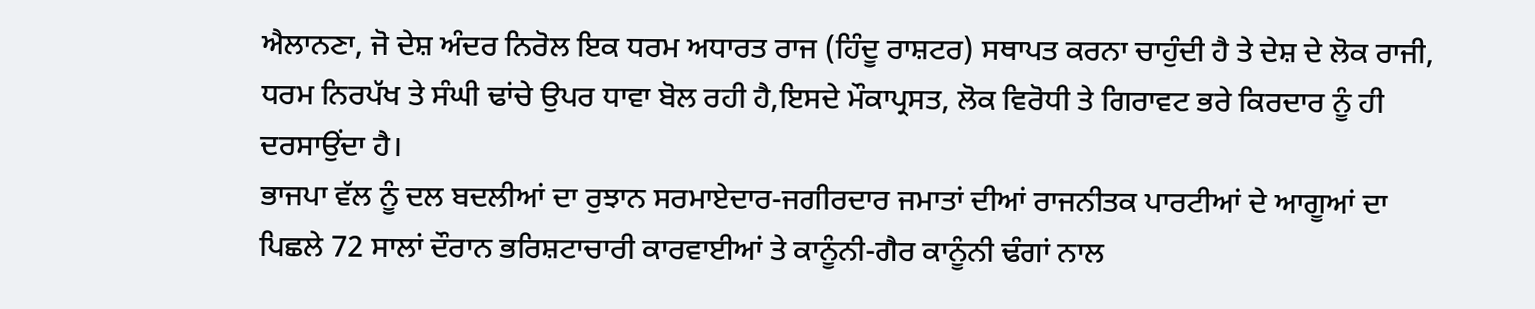ਐਲਾਨਣਾ, ਜੋ ਦੇਸ਼ ਅੰਦਰ ਨਿਰੋਲ ਇਕ ਧਰਮ ਅਧਾਰਤ ਰਾਜ (ਹਿੰਦੂ ਰਾਸ਼ਟਰ) ਸਥਾਪਤ ਕਰਨਾ ਚਾਹੁੰਦੀ ਹੈ ਤੇ ਦੇਸ਼ ਦੇ ਲੋਕ ਰਾਜੀ, ਧਰਮ ਨਿਰਪੱਖ ਤੇ ਸੰਘੀ ਢਾਂਚੇ ਉਪਰ ਧਾਵਾ ਬੋਲ ਰਹੀ ਹੈ,ਇਸਦੇ ਮੌਕਾਪ੍ਰਸਤ, ਲੋਕ ਵਿਰੋਧੀ ਤੇ ਗਿਰਾਵਟ ਭਰੇ ਕਿਰਦਾਰ ਨੂੰ ਹੀ ਦਰਸਾਉਂਦਾ ਹੈ।
ਭਾਜਪਾ ਵੱਲ ਨੂੰ ਦਲ ਬਦਲੀਆਂ ਦਾ ਰੁਝਾਨ ਸਰਮਾਏਦਾਰ-ਜਗੀਰਦਾਰ ਜਮਾਤਾਂ ਦੀਆਂ ਰਾਜਨੀਤਕ ਪਾਰਟੀਆਂ ਦੇ ਆਗੂਆਂ ਦਾ ਪਿਛਲੇ 72 ਸਾਲਾਂ ਦੌਰਾਨ ਭਰਿਸ਼ਟਾਚਾਰੀ ਕਾਰਵਾਈਆਂ ਤੇ ਕਾਨੂੰਨੀ-ਗੈਰ ਕਾਨੂੰਨੀ ਢੰਗਾਂ ਨਾਲ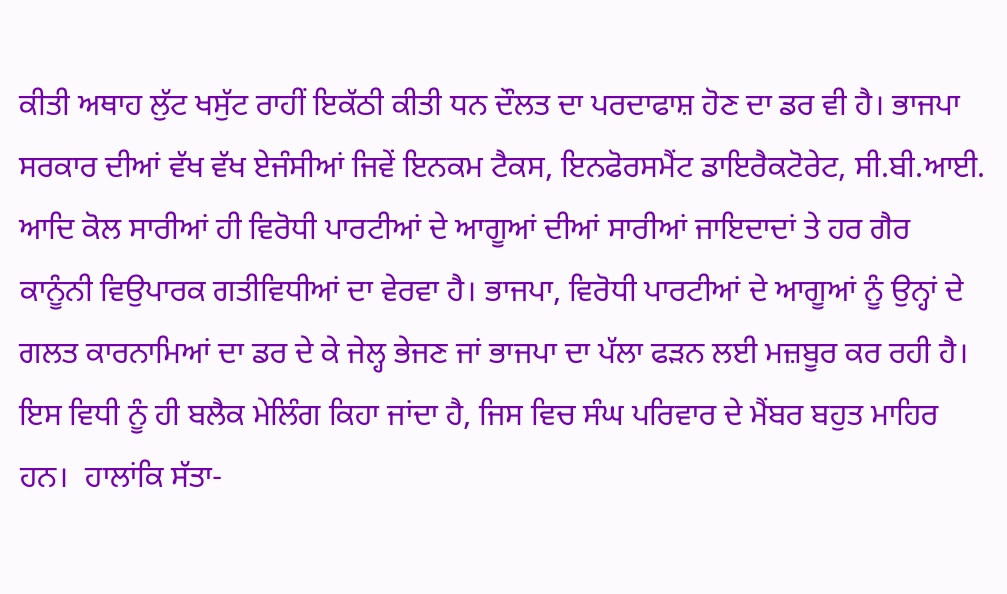ਕੀਤੀ ਅਥਾਹ ਲੁੱਟ ਖਸੁੱਟ ਰਾਹੀਂ ਇਕੱਠੀ ਕੀਤੀ ਧਨ ਦੌਲਤ ਦਾ ਪਰਦਾਫਾਸ਼ ਹੋਣ ਦਾ ਡਰ ਵੀ ਹੈ। ਭਾਜਪਾ ਸਰਕਾਰ ਦੀਆਂ ਵੱਖ ਵੱਖ ਏਜੰਸੀਆਂ ਜਿਵੇਂ ਇਨਕਮ ਟੈਕਸ, ਇਨਫੋਰਸਮੈਂਟ ਡਾਇਰੈਕਟੋਰੇਟ, ਸੀ.ਬੀ.ਆਈ. ਆਦਿ ਕੋਲ ਸਾਰੀਆਂ ਹੀ ਵਿਰੋਧੀ ਪਾਰਟੀਆਂ ਦੇ ਆਗੂਆਂ ਦੀਆਂ ਸਾਰੀਆਂ ਜਾਇਦਾਦਾਂ ਤੇ ਹਰ ਗੈਰ ਕਾਨੂੰਨੀ ਵਿਉਪਾਰਕ ਗਤੀਵਿਧੀਆਂ ਦਾ ਵੇਰਵਾ ਹੈ। ਭਾਜਪਾ, ਵਿਰੋਧੀ ਪਾਰਟੀਆਂ ਦੇ ਆਗੂਆਂ ਨੂੰ ਉਨ੍ਹਾਂ ਦੇ ਗਲਤ ਕਾਰਨਾਮਿਆਂ ਦਾ ਡਰ ਦੇ ਕੇ ਜੇਲ੍ਹ ਭੇਜਣ ਜਾਂ ਭਾਜਪਾ ਦਾ ਪੱਲਾ ਫੜਨ ਲਈ ਮਜ਼ਬੂਰ ਕਰ ਰਹੀ ਹੈ। ਇਸ ਵਿਧੀ ਨੂੰ ਹੀ ਬਲੈਕ ਮੇਲਿੰਗ ਕਿਹਾ ਜਾਂਦਾ ਹੈ, ਜਿਸ ਵਿਚ ਸੰਘ ਪਰਿਵਾਰ ਦੇ ਮੈਂਬਰ ਬਹੁਤ ਮਾਹਿਰ ਹਨ।  ਹਾਲਾਂਕਿ ਸੱਤਾ-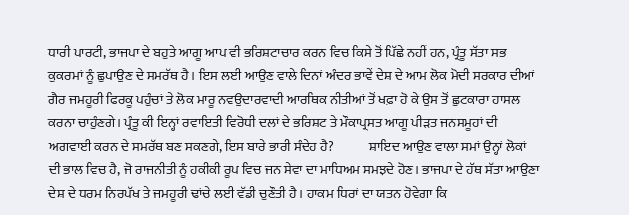ਧਾਰੀ ਪਾਰਟੀ, ਭਾਜਪਾ ਦੇ ਬਹੁਤੇ ਆਗੂ ਆਪ ਵੀ ਭਰਿਸ਼ਟਾਚਾਰ ਕਰਨ ਵਿਚ ਕਿਸੇ ਤੋਂ ਪਿੱਛੇ ਨਹੀਂ ਹਨ, ਪ੍ਰੰਤੂ ਸੱਤਾ ਸਭ ਕੁਕਰਮਾਂ ਨੂੰ ਛੁਪਾਉਣ ਦੇ ਸਮਰੱਥ ਹੈ। ਇਸ ਲਈ ਆਉਣ ਵਾਲੇ ਦਿਨਾਂ ਅੰਦਰ ਭਾਵੇਂ ਦੇਸ਼ ਦੇ ਆਮ ਲੋਕ ਮੋਦੀ ਸਰਕਾਰ ਦੀਆਂ ਗੈਰ ਜਮਹੂਰੀ ਫਿਰਕੂ ਪਹੁੰਚਾਂ ਤੇ ਲੋਕ ਮਾਰੂ ਨਵਉਦਾਰਵਾਦੀ ਆਰਥਿਕ ਨੀਤੀਆਂ ਤੋਂ ਖਫ਼ਾ ਹੋ ਕੇ ਉਸ ਤੋਂ ਛੁਟਕਾਰਾ ਹਾਸਲ ਕਰਨਾ ਚਾਹੁੰਣਗੇ। ਪ੍ਰੰਤੂ ਕੀ ਇਨ੍ਹਾਂ ਰਵਾਇਤੀ ਵਿਰੋਧੀ ਦਲਾਂ ਦੇ ਭਰਿਸ਼ਟ ਤੇ ਮੌਕਾਪ੍ਰਸਤ ਆਗੂ ਪੀੜਤ ਜਨਸਮੂਹਾਂ ਦੀ ਅਗਵਾਈ ਕਰਨ ਦੇ ਸਮਰੱਥ ਬਣ ਸਕਣਗੇ, ਇਸ ਬਾਰੇ ਭਾਰੀ ਸੰਦੇਹ ਹੈ?             ਸ਼ਾਇਦ ਆਉਣ ਵਾਲਾ ਸਮਾਂ ਉਨ੍ਹਾਂ ਲੋਕਾਂ ਦੀ ਭਾਲ ਵਿਚ ਹੈ, ਜੋ ਰਾਜਨੀਤੀ ਨੂੰ ਹਕੀਕੀ ਰੂਪ ਵਿਚ ਜਨ ਸੇਵਾ ਦਾ ਮਾਧਿਅਮ ਸਮਝਦੇ ਹੋਣ। ਭਾਜਪਾ ਦੇ ਹੱਥ ਸੱਤਾ ਆਉਣਾ ਦੇਸ਼ ਦੇ ਧਰਮ ਨਿਰਪੱਖ ਤੇ ਜਮਹੂਰੀ ਢਾਂਚੇ ਲਈ ਵੱਡੀ ਚੁਣੌਤੀ ਹੈ। ਹਾਕਮ ਧਿਰਾਂ ਦਾ ਯਤਨ ਹੋਵੇਗਾ ਕਿ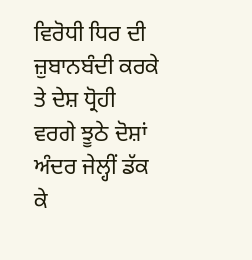ਵਿਰੋਧੀ ਧਿਰ ਦੀ ਜ਼ੁਬਾਨਬੰਦੀ ਕਰਕੇ ਤੇ ਦੇਸ਼ ਧ੍ਰੋਹੀ ਵਰਗੇ ਝੂਠੇ ਦੋਸ਼ਾਂ ਅੰਦਰ ਜੇਲ੍ਹੀਂ ਡੱਕ ਕੇ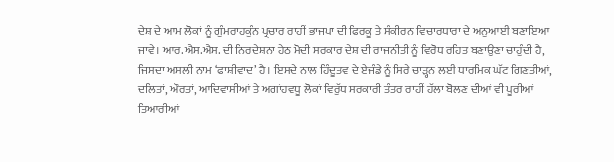ਦੇਸ਼ ਦੇ ਆਮ ਲੋਕਾਂ ਨੂੰ ਗੁੰਮਰਾਹਕੁੰਨ ਪ੍ਰਚਾਰ ਰਾਹੀਂ ਭਾਜਪਾ ਦੀ ਫਿਰਕੂ ਤੇ ਸੰਕੀਰਨ ਵਿਚਾਰਧਾਰਾ ਦੇ ਅਨੁਆਈ ਬਣਾਇਆ ਜਾਵੇ। ਆਰ.ਐਸ.ਐਸ. ਦੀ ਨਿਰਦੇਸ਼ਨਾ ਹੇਠ ਮੋਦੀ ਸਰਕਾਰ ਦੇਸ਼ ਦੀ ਰਾਜਨੀਤੀ ਨੂੰ ਵਿਰੋਧ ਰਹਿਤ ਬਣਾਉਣਾ ਚਾਹੁੰਦੀ ਹੈ, ਜਿਸਦਾ ਅਸਲੀ ਨਾਮ ‘ਫਾਸ਼ੀਵਾਦ’ ਹੈ। ਇਸਦੇ ਨਾਲ ਹਿੰਦੂਤਵ ਦੇ ਏਜੰਡੇ ਨੂੰ ਸਿਰੇ ਚਾੜ੍ਹਨ ਲਈ ਧਾਰਮਿਕ ਘੱਟ ਗਿਣਤੀਆਂ, ਦਲਿਤਾਂ, ਔਰਤਾਂ, ਆਦਿਵਾਸੀਆਂ ਤੇ ਅਗਾਂਹਵਧੂ ਲੋਕਾਂ ਵਿਰੁੱਧ ਸਰਕਾਰੀ ਤੰਤਰ ਰਾਹੀਂ ਹੱਲਾ ਬੋਲਣ ਦੀਆਂ ਵੀ ਪੂਰੀਆਂ ਤਿਆਰੀਆਂ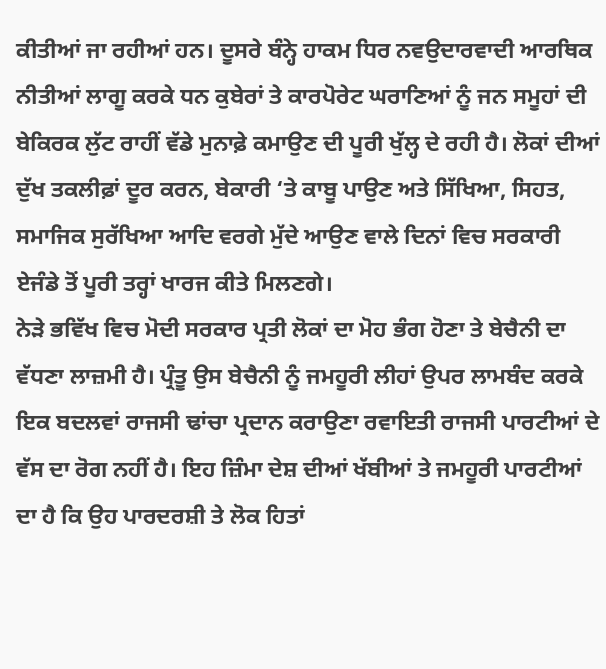ਕੀਤੀਆਂ ਜਾ ਰਹੀਆਂ ਹਨ। ਦੂਸਰੇ ਬੰਨ੍ਹੇ ਹਾਕਮ ਧਿਰ ਨਵਉਦਾਰਵਾਦੀ ਆਰਥਿਕ ਨੀਤੀਆਂ ਲਾਗੂ ਕਰਕੇ ਧਨ ਕੁਬੇਰਾਂ ਤੇ ਕਾਰਪੋਰੇਟ ਘਰਾਣਿਆਂ ਨੂੰ ਜਨ ਸਮੂਹਾਂ ਦੀ ਬੇਕਿਰਕ ਲੁੱਟ ਰਾਹੀਂ ਵੱਡੇ ਮੁਨਾਫ਼ੇ ਕਮਾਉਣ ਦੀ ਪੂਰੀ ਖੁੱਲ੍ਹ ਦੇ ਰਹੀ ਹੈ। ਲੋਕਾਂ ਦੀਆਂ ਦੁੱਖ ਤਕਲੀਫ਼ਾਂ ਦੂਰ ਕਰਨ, ਬੇਕਾਰੀ ‘ਤੇ ਕਾਬੂ ਪਾਉਣ ਅਤੇ ਸਿੱਖਿਆ, ਸਿਹਤ, ਸਮਾਜਿਕ ਸੁਰੱਖਿਆ ਆਦਿ ਵਰਗੇ ਮੁੱਦੇ ਆਉਣ ਵਾਲੇ ਦਿਨਾਂ ਵਿਚ ਸਰਕਾਰੀ ਏਜੰਡੇ ਤੋਂ ਪੂਰੀ ਤਰ੍ਹਾਂ ਖਾਰਜ ਕੀਤੇ ਮਿਲਣਗੇ।
ਨੇੜੇ ਭਵਿੱਖ ਵਿਚ ਮੋਦੀ ਸਰਕਾਰ ਪ੍ਰਤੀ ਲੋਕਾਂ ਦਾ ਮੋਹ ਭੰਗ ਹੋਣਾ ਤੇ ਬੇਚੈਨੀ ਦਾ ਵੱਧਣਾ ਲਾਜ਼ਮੀ ਹੈ। ਪ੍ਰੰਤੂ ਉਸ ਬੇਚੈਨੀ ਨੂੰ ਜਮਹੂਰੀ ਲੀਹਾਂ ਉਪਰ ਲਾਮਬੰਦ ਕਰਕੇ ਇਕ ਬਦਲਵਾਂ ਰਾਜਸੀ ਢਾਂਚਾ ਪ੍ਰਦਾਨ ਕਰਾਉਣਾ ਰਵਾਇਤੀ ਰਾਜਸੀ ਪਾਰਟੀਆਂ ਦੇ ਵੱਸ ਦਾ ਰੋਗ ਨਹੀਂ ਹੈ। ਇਹ ਜ਼ਿੰਮਾ ਦੇਸ਼ ਦੀਆਂ ਖੱਬੀਆਂ ਤੇ ਜਮਹੂਰੀ ਪਾਰਟੀਆਂ ਦਾ ਹੈ ਕਿ ਉਹ ਪਾਰਦਰਸ਼ੀ ਤੇ ਲੋਕ ਹਿਤਾਂ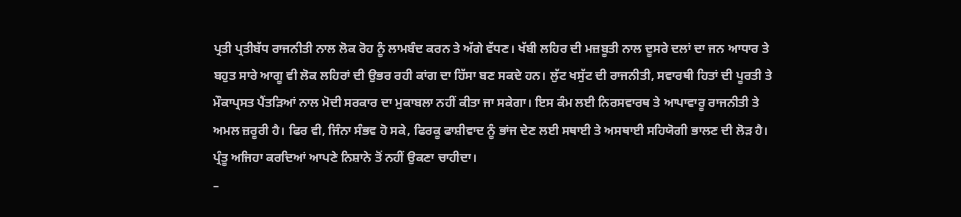ਪ੍ਰਤੀ ਪ੍ਰਤੀਬੱਧ ਰਾਜਨੀਤੀ ਨਾਲ ਲੋਕ ਰੋਹ ਨੂੰ ਲਾਮਬੰਦ ਕਰਨ ਤੇ ਅੱਗੇ ਵੱਧਣ। ਖੱਬੀ ਲਹਿਰ ਦੀ ਮਜ਼ਬੂਤੀ ਨਾਲ ਦੂਸਰੇ ਦਲਾਂ ਦਾ ਜਨ ਆਧਾਰ ਤੇ ਬਹੁਤ ਸਾਰੇ ਆਗੂ ਵੀ ਲੋਕ ਲਹਿਰਾਂ ਦੀ ਉਭਰ ਰਹੀ ਕਾਂਗ ਦਾ ਹਿੱਸਾ ਬਣ ਸਕਦੇ ਹਨ। ਲੁੱਟ ਖਸੁੱਟ ਦੀ ਰਾਜਨੀਤੀ, ਸਵਾਰਥੀ ਹਿਤਾਂ ਦੀ ਪੂਰਤੀ ਤੇ ਮੌਕਾਪ੍ਰਸਤ ਪੈਂਤੜਿਆਂ ਨਾਲ ਮੋਦੀ ਸਰਕਾਰ ਦਾ ਮੁਕਾਬਲਾ ਨਹੀਂ ਕੀਤਾ ਜਾ ਸਕੇਗਾ। ਇਸ ਕੰਮ ਲਈ ਨਿਰਸਵਾਰਥ ਤੇ ਆਪਾਵਾਰੂ ਰਾਜਨੀਤੀ ਤੇ ਅਮਲ ਜ਼ਰੂਰੀ ਹੈ। ਫਿਰ ਵੀ, ਜਿੰਨਾ ਸੰਭਵ ਹੋ ਸਕੇ, ਫਿਰਕੂ ਫਾਸ਼ੀਵਾਦ ਨੂੰ ਭਾਂਜ ਦੇਣ ਲਈ ਸਥਾਈ ਤੇ ਅਸਥਾਈ ਸਹਿਯੋਗੀ ਭਾਲਣ ਦੀ ਲੋੜ ਹੈ। ਪ੍ਰੰਤੂ ਅਜਿਹਾ ਕਰਦਿਆਂ ਆਪਣੇ ਨਿਸ਼ਾਨੇ ਤੋਂ ਨਹੀਂ ਉਕਣਾ ਚਾਹੀਦਾ।
–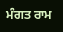ਮੰਗਤ ਰਾਮ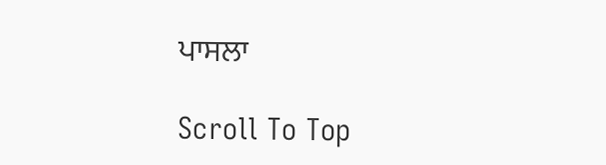ਪਾਸਲਾ

Scroll To Top